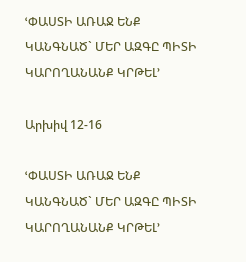ՙՓԱՍՏԻ ԱՌԱՋ ԵՆՔ ԿԱՆԳՆԱԾ` ՄԵՐ ԱԶԳԸ ՊԻՏԻ ԿԱՐՈՂԱՆԱՆՔ ԿՐԹԵԼ՚

Արխիվ 12-16

ՙՓԱՍՏԻ ԱՌԱՋ ԵՆՔ ԿԱՆԳՆԱԾ` ՄԵՐ ԱԶԳԸ ՊԻՏԻ ԿԱՐՈՂԱՆԱՆՔ ԿՐԹԵԼ՚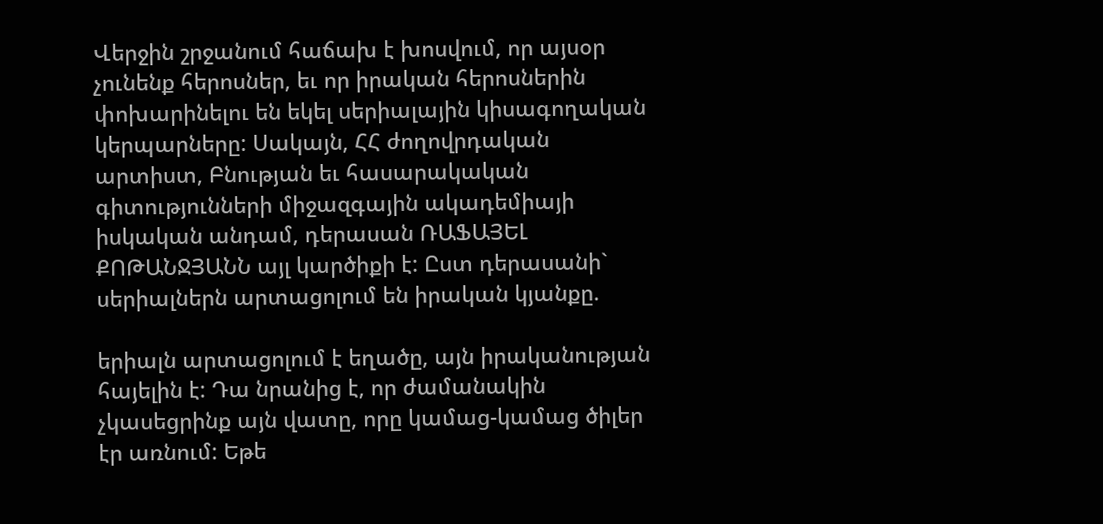Վերջին շրջանում հաճախ է խոսվում, որ այսօր չունենք հերոսներ, եւ որ իրական հերոսներին փոխարինելու են եկել սերիալային կիսագողական կերպարները: Սակայն, ՀՀ ժողովրդական արտիստ, Բնության եւ հասարակական գիտությունների միջազգային ակադեմիայի իսկական անդամ, դերասան ՌԱՖԱՅԵԼ ՔՈԹԱՆՋՅԱՆՆ այլ կարծիքի է: Ըստ դերասանի` սերիալներն արտացոլում են իրական կյանքը.

երիալն արտացոլում է եղածը, այն իրականության հայելին է: Դա նրանից է, որ ժամանակին չկասեցրինք այն վատը, որը կամաց-կամաց ծիլեր էր առնում: Եթե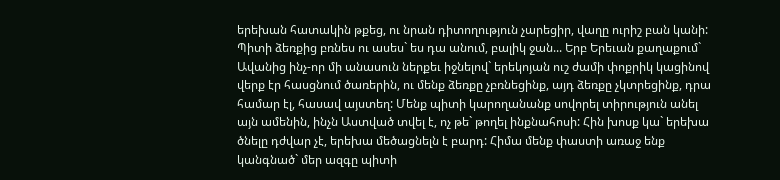երեխան հատակին թքեց, ու նրան դիտողություն չարեցիր, վաղը ուրիշ բան կանի: Պիտի ձեռքից բռնես ու ասես` ես դա անում, բալիկ ջան... Երբ Երեւան քաղաքում` Ավանից ինչ-որ մի անասուն ներքեւ իջնելով` երեկոյան ուշ ժամի փոքրիկ կացինով վերք էր հասցնում ծառերին, ու մենք ձեռքը չբռնեցինք, այդ ձեռքը չկտրեցինք, դրա համար էլ, հասավ այստեղ: Մենք պիտի կարողանանք սովորել տիրություն անել այն ամենին, ինչն Աստված տվել է, ոչ թե` թողել ինքնահոսի: Հին խոսք կա` երեխա ծնելը դժվար չէ, երեխա մեծացնելն է բարդ: Հիմա մենք փաստի առաջ ենք կանգնած` մեր ազգը պիտի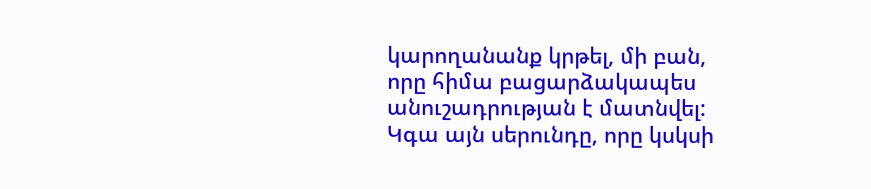կարողանանք կրթել, մի բան, որը հիմա բացարձակապես անուշադրության է մատնվել: Կգա այն սերունդը, որը կսկսի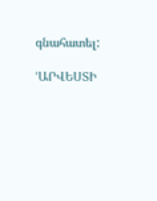գնահատել:

ՙԱՐՎԵՍՏԻ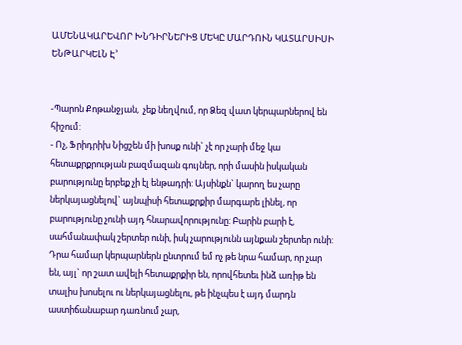ԱՄԵՆԱԿԱՐԵՎՈՐ ԽՆԴԻՐՆԵՐԻՑ ՄԵԿԸ ՄԱՐԴՈՒՆ ԿԱՏԱՐՍԻՍԻ ԵՆԹԱՐԿԵԼՆ Է՚


-Պարոն Քոթանջյան,  չեք նեղվում, որ Ձեզ վատ կերպարներով են հիշում:
- Ոչ, Ֆրիդրիխ Նիցշեն մի խոսք ունի` չէ որ չարի մեջ կա հետաքրքրության բազմազան գույներ, որի մասին իսկական բարությունը երբեք չի էլ ենթադրի: Այսինքն` կարող ես չարը ներկայացնելով` այնպիսի հետաքրքիր մարգարե լինել, որ բարությունը չունի այդ հնարավորությունը: Բարին բարի է, սահմանափակ շերտեր ունի, իսկ չարությունն այնքան շերտեր ունի: Դրա համար կերպարներն ընտրում եմ ոչ թե նրա համար, որ չար են, այլ` որ շատ ավելի հետաքրքիր են, որովհետեւ ինձ առիթ են տալիս խոսելու ու ներկայացնելու, թե ինչպես է այդ մարդն աստիճանաբար դառնում չար,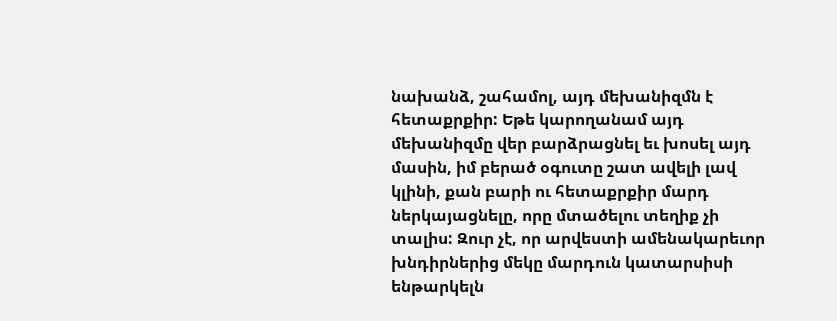նախանձ, շահամոլ, այդ մեխանիզմն է հետաքրքիր: Եթե կարողանամ այդ մեխանիզմը վեր բարձրացնել եւ խոսել այդ մասին, իմ բերած օգուտը շատ ավելի լավ կլինի, քան բարի ու հետաքրքիր մարդ ներկայացնելը, որը մտածելու տեղիք չի տալիս: Զուր չէ, որ արվեստի ամենակարեւոր խնդիրներից մեկը մարդուն կատարսիսի ենթարկելն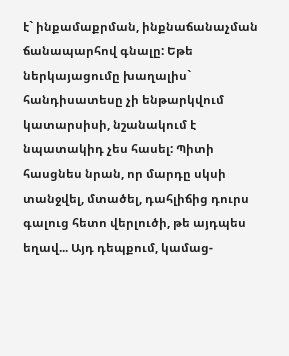է` ինքամաքրման, ինքնաճանաչման ճանապարհով գնալը: Եթե ներկայացումը խաղալիս` հանդիսատեսը չի ենթարկվում կատարսիսի, նշանակում է նպատակիդ չես հասել: Պիտի հասցնես նրան, որ մարդը սկսի տանջվել, մտածել, դահլիճից դուրս գալուց հետո վերլուծի, թե այդպես եղավ... Այդ դեպքում, կամաց-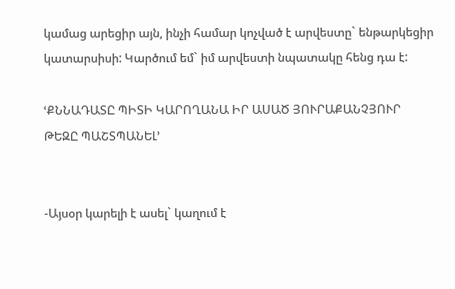կամաց արեցիր այն, ինչի համար կոչված է արվեստը` ենթարկեցիր կատարսիսի: Կարծում եմ` իմ արվեստի նպատակը հենց դա է:

ՙՔՆՆԱԴԱՏԸ ՊԻՏԻ ԿԱՐՈՂԱՆԱ ԻՐ ԱՍԱԾ ՅՈՒՐԱՔԱՆՉՅՈՒՐ
ԹԵԶԸ ՊԱՇՏՊԱՆԵԼ՚


-Այսօր կարելի է ասել` կաղում է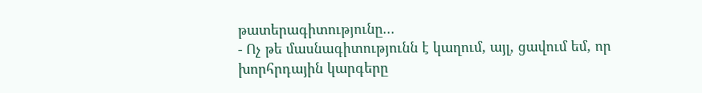թատերագիտությունը...
- Ոչ թե մասնագիտությունն է կաղում, այլ, ցավում եմ, որ խորհրդային կարգերը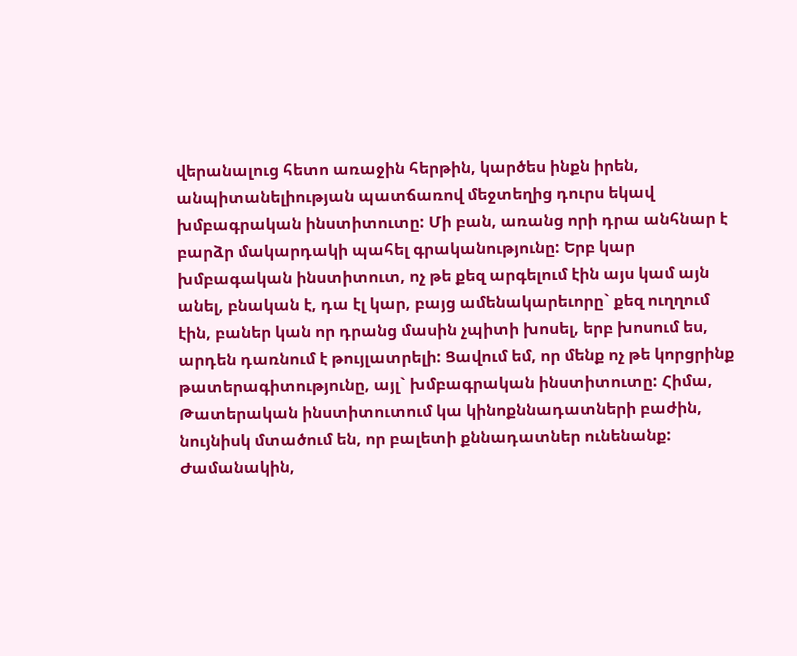վերանալուց հետո առաջին հերթին, կարծես ինքն իրեն, անպիտանելիության պատճառով մեջտեղից դուրս եկավ խմբագրական ինստիտուտը: Մի բան, առանց որի դրա անհնար է բարձր մակարդակի պահել գրականությունը: Երբ կար խմբագական ինստիտուտ, ոչ թե քեզ արգելում էին այս կամ այն անել, բնական է, դա էլ կար, բայց ամենակարեւորը` քեզ ուղղում էին, բաներ կան որ դրանց մասին չպիտի խոսել, երբ խոսում ես, արդեն դառնում է թույլատրելի: Ցավում եմ, որ մենք ոչ թե կորցրինք թատերագիտությունը, այլ` խմբագրական ինստիտուտը: Հիմա, Թատերական ինստիտուտում կա կինոքննադատների բաժին, նույնիսկ մտածում են, որ բալետի քննադատներ ունենանք: Ժամանակին,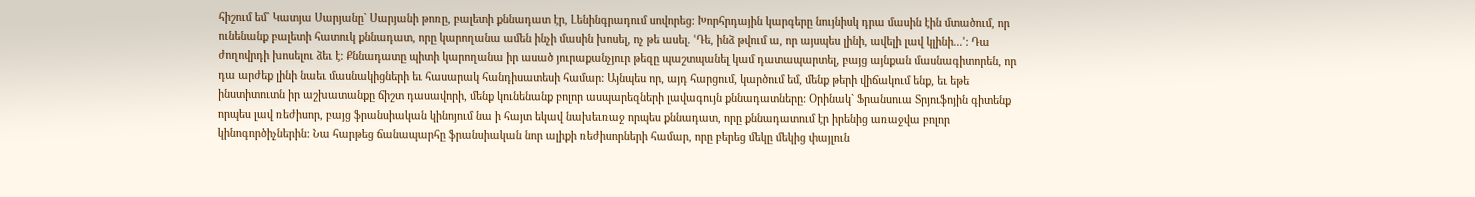հիշում եմ` Կատյա Սարյանը` Սարյանի թոռը, բալետի քննադատ էր, Լենինգրադում սովորեց: Խորհրդային կարգերը նույնիսկ դրա մասին էին մտածում, որ ունենանք բալետի հատուկ քննադատ, որը կարողանա ամեն ինչի մասին խոսել, ոչ թե ասել. ՙԴե, ինձ թվում ա, որ այսպես լինի, ավելի լավ կլինի...՚: Դա ժողովրդի խոսելու ձեւ է: Քննադատը պիտի կարողանա իր ասած յուրաքանչյուր թեզը պաշտպանել կամ դատապարտել, բայց այնքան մասնագիտորեն, որ դա արժեք լինի նաեւ մասնակիցների եւ հասարակ հանդիսատեսի համար: Այնպես որ, այդ հարցում, կարծում եմ, մենք թերի վիճակում ենք, եւ եթե ինստիտուտն իր աշխատանքը ճիշտ դասավորի, մենք կունենանք բոլոր ասպարեզների լավագույն քննադատները: Օրինակ` Ֆրանսուա Տրյուֆոյին գիտենք որպես լավ ռեժիսոր, բայց ֆրանսիական կինոյում նա ի հայտ եկավ նախեւռաջ որպես քննադատ, որը քննադատում էր իրենից առաջվա բոլոր կինոգործիչներին: Նա հարթեց ճանապարհը ֆրանսիական նոր ալիքի ռեժիսորների համար, որը բերեց մեկը մեկից փայլուն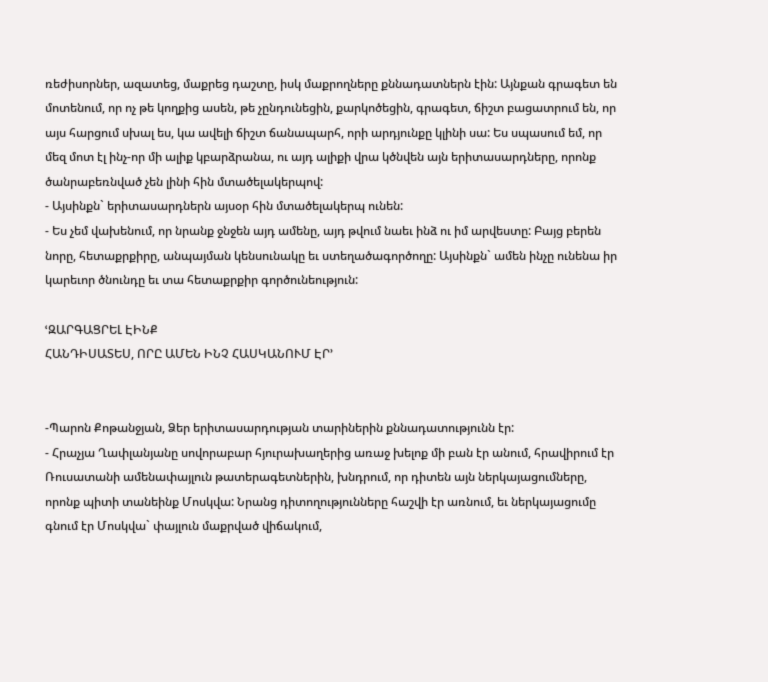ռեժիսորներ, ազատեց, մաքրեց դաշտը, իսկ մաքրողները քննադատներն էին: Այնքան գրագետ են մոտենում, որ ոչ թե կողքից ասեն, թե չընդունեցին, քարկոծեցին, գրագետ, ճիշտ բացատրում են, որ այս հարցում սխալ ես, կա ավելի ճիշտ ճանապարհ, որի արդյունքը կլինի սա: Ես սպասում եմ, որ մեզ մոտ էլ ինչ-որ մի ալիք կբարձրանա, ու այդ ալիքի վրա կծնվեն այն երիտասարդները, որոնք ծանրաբեռնված չեն լինի հին մտածելակերպով:
- Այսինքն` երիտասարդներն այսօր հին մտածելակերպ ունեն:
- Ես չեմ վախենում, որ նրանք ջնջեն այդ ամենը, այդ թվում նաեւ ինձ ու իմ արվեստը: Բայց բերեն նորը, հետաքրքիրը, անպայման կենսունակը եւ ստեղածագործողը: Այսինքն` ամեն ինչը ունենա իր կարեւոր ծնունդը եւ տա հետաքրքիր գործունեություն:

ՙԶԱՐԳԱՑՐԵԼ ԷԻՆՔ
ՀԱՆԴԻՍԱՏԵՍ, ՈՐԸ ԱՄԵՆ ԻՆՉ ՀԱՍԿԱՆՈՒՄ ԷՐ՚


-Պարոն Քոթանջյան, Ձեր երիտասարդության տարիներին քննադատությունն էր:
- Հրաչյա Ղափլանյանը սովորաբար հյուրախաղերից առաջ խելոք մի բան էր անում, հրավիրում էր Ռուսատանի ամենափայլուն թատերագետներին, խնդրում, որ դիտեն այն ներկայացումները, որոնք պիտի տանեինք Մոսկվա: Նրանց դիտողությունները հաշվի էր առնում, եւ ներկայացումը գնում էր Մոսկվա` փայլուն մաքրված վիճակում,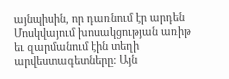այնպիսին, որ դառնում էր արդեն Մոսկվայում խոսակցության առիթ եւ զարմանում էին տեղի արվեստագետները: Այն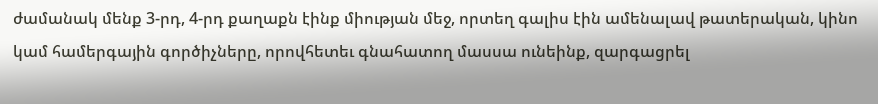ժամանակ մենք 3-րդ, 4-րդ քաղաքն էինք միության մեջ, որտեղ գալիս էին ամենալավ թատերական, կինո կամ համերգային գործիչները, որովհետեւ գնահատող մասսա ունեինք, զարգացրել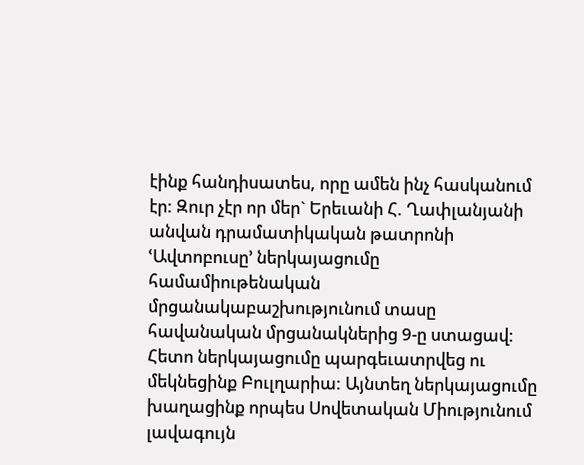էինք հանդիսատես, որը ամեն ինչ հասկանում էր: Զուր չէր որ մեր` Երեւանի Հ. Ղափլանյանի անվան դրամատիկական թատրոնի ՙԱվտոբուսը՚ ներկայացումը համամիութենական մրցանակաբաշխությունում տասը հավանական մրցանակներից 9-ը ստացավ: Հետո ներկայացումը պարգեւատրվեց ու մեկնեցինք Բուլղարիա: Այնտեղ ներկայացումը խաղացինք որպես Սովետական Միությունում լավագույն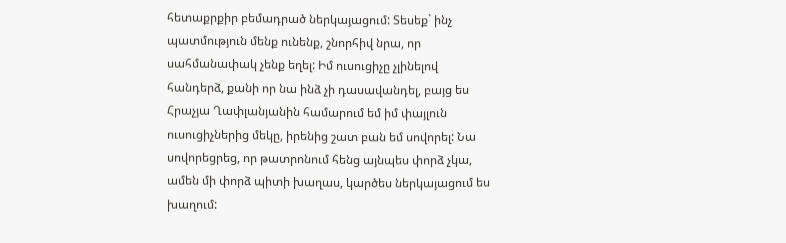հետաքրքիր բեմադրած ներկայացում: Տեսեք` ինչ պատմություն մենք ունենք, շնորհիվ նրա, որ սահմանափակ չենք եղել: Իմ ուսուցիչը չլինելով հանդերձ, քանի որ նա ինձ չի դասավանդել, բայց ես Հրաչյա Ղափլանյանին համարում եմ իմ փայլուն ուսուցիչներից մեկը, իրենից շատ բան եմ սովորել: Նա սովորեցրեց, որ թատրոնում հենց այնպես փորձ չկա, ամեն մի փորձ պիտի խաղաս, կարծես ներկայացում ես խաղում: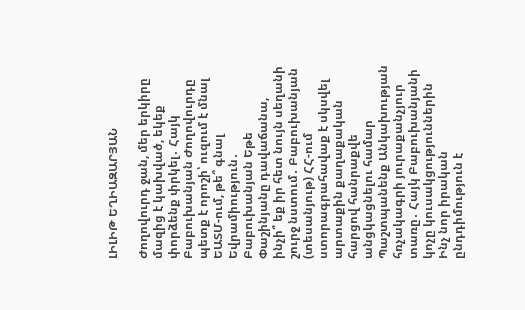ԼԻԼԻԹ ԵՂԻԱԶԱՐՅԱՆ

Ժողովուրդ ջան, մեր երկիրը մազից է կախված, եկեք փորձենք փրկել․ Հայկ Բաբուխանյան Ժողովուրդը պետք է որոշի՝ ուզում է մնալ ԵԱՏՄ-ում, թե՞ գնալ Եվրամիություն․ Բաբուխանյան Եթե Փաշինյանը դավաճանա, ինչի՞ եք իր հետ նույն սեղանի շուրջ նստում․ Բաբուխանյան (տեսանյութ) ՀՀ-ում ստորագրահավաք է սկսվել արտաքին քաղաքական հարցով հանրաքվե անցկացնելու համար Պաշտպանենք Անկախության հռչակագրի յուրաքանչյուր տառը․ Հայկ Բաբուխանյանի կոչը կուսակցություններին Ինչ նոր իրական ընդդիմություն է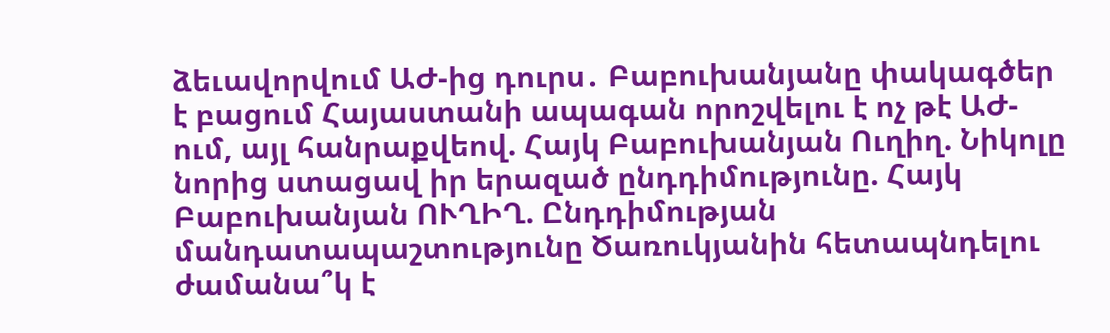ձեւավորվում ԱԺ-ից դուրս․ Բաբուխանյանը փակագծեր է բացում Հայաստանի ապագան որոշվելու է ոչ թէ ԱԺ-ում, այլ հանրաքվեով. Հայկ Բաբուխանյան Ուղիղ. Նիկոլը նորից ստացավ իր երազած ընդդիմությունը. Հայկ Բաբուխանյան ՈՒՂԻՂ. Ընդդիմության մանդատապաշտությունը Ծառուկյանին հետապնդելու ժամանա՞կ է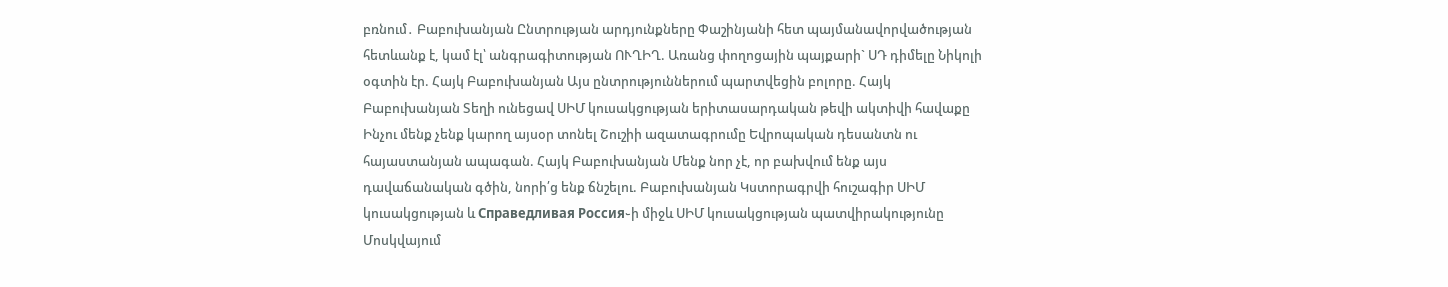բռնում․ Բաբուխանյան Ընտրության արդյունքները Փաշինյանի հետ պայմանավորվածության հետևանք է, կամ էլ՝ անգրագիտության ՈՒՂԻՂ. Առանց փողոցային պայքարի` ՍԴ դիմելը Նիկոլի օգտին էր. Հայկ Բաբուխանյան Այս ընտրություններում պարտվեցին բոլորը. Հայկ Բաբուխանյան Տեղի ունեցավ ՍԻՄ կուսակցության երիտասարդական թեվի ակտիվի հավաքը Ինչու մենք չենք կարող այսօր տոնել Շուշիի ազատագրումը Եվրոպական դեսանտն ու հայաստանյան ապագան. Հայկ Բաբուխանյան Մենք նոր չէ, որ բախվում ենք այս դավաճանական գծին, նորի՛ց ենք ճնշելու. Բաբուխանյան Կստորագրվի հուշագիր ՍԻՄ կուսակցության և Справедливая Россия֊ի միջև ՍԻՄ կուսակցության պատվիրակությունը Մոսկվայում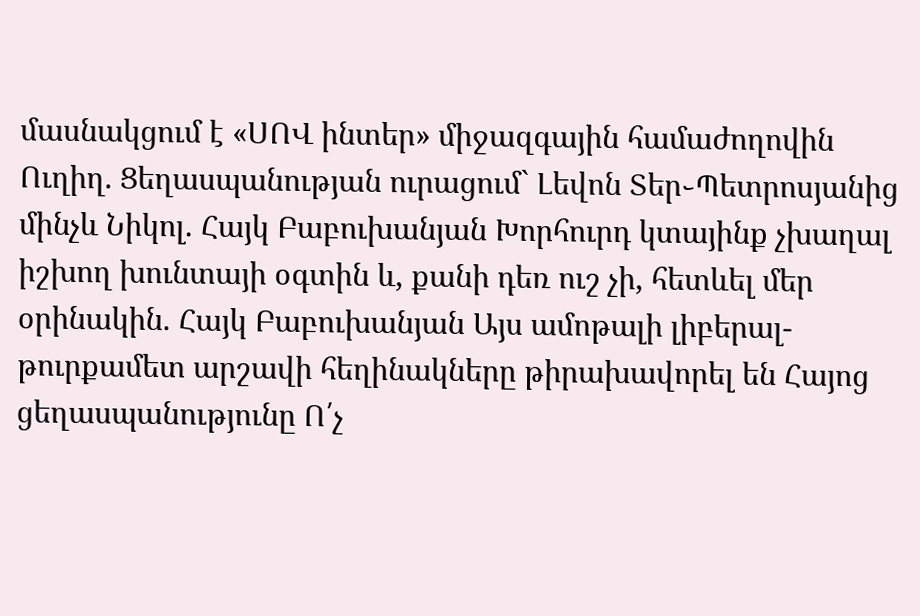մասնակցում է «ՍՈՎ ինտեր» միջազգային համաժողովին Ուղիղ. Ցեղասպանության ուրացում` Լեվոն Տեր֊Պետրոսյանից մինչև Նիկոլ. Հայկ Բաբուխանյան Խորհուրդ կտայինք չխաղալ իշխող խունտայի օգտին և, քանի դեռ ուշ չի, հետևել մեր օրինակին. Հայկ Բաբուխանյան Այս ամոթալի լիբերալ-թուրքամետ արշավի հեղինակները թիրախավորել են Հայոց ցեղասպանությունը Ո՛չ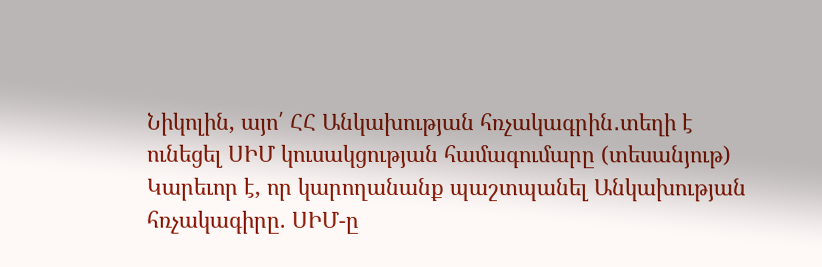Նիկոլին, այո՛ ՀՀ Անկախության հռչակագրին․տեղի է ունեցել ՍԻՄ կուսակցության համագումարը (տեսանյութ) Կարեւոր է, որ կարողանանք պաշտպանել Անկախության հռչակագիրը. ՍԻՄ-ը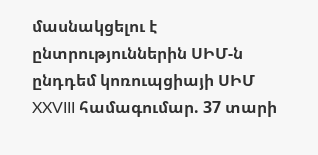մասնակցելու է ընտրություններին ՍԻՄ-ն ընդդեմ կոռուպցիայի ՍԻՄ XXVIII համագումար. 37 տարի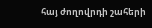հայ ժողովրդի շահերի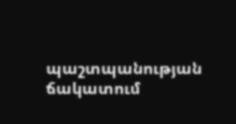պաշտպանության ճակատում